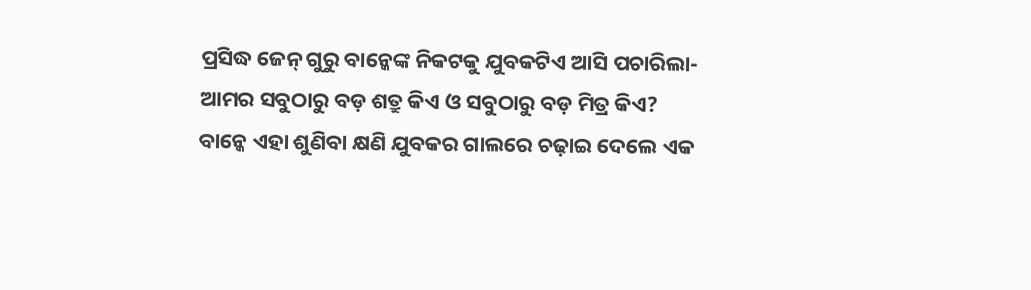ପ୍ରସିଦ୍ଧ ଜେନ୍ ଗୁରୁ ବାନ୍କେଙ୍କ ନିକଟକୁ ଯୁବକଟିଏ ଆସି ପଚାରିଲା- ଆମର ସବୁଠାରୁ ବଡ଼ ଶତ୍ରୁ କିଏ ଓ ସବୁଠାରୁ ବଡ଼ ମିତ୍ର କିଏ?
ବାନ୍କେ ଏହା ଶୁଣିବା କ୍ଷଣି ଯୁବକର ଗାଲରେ ଚଢ଼ାଇ ଦେଲେ ଏକ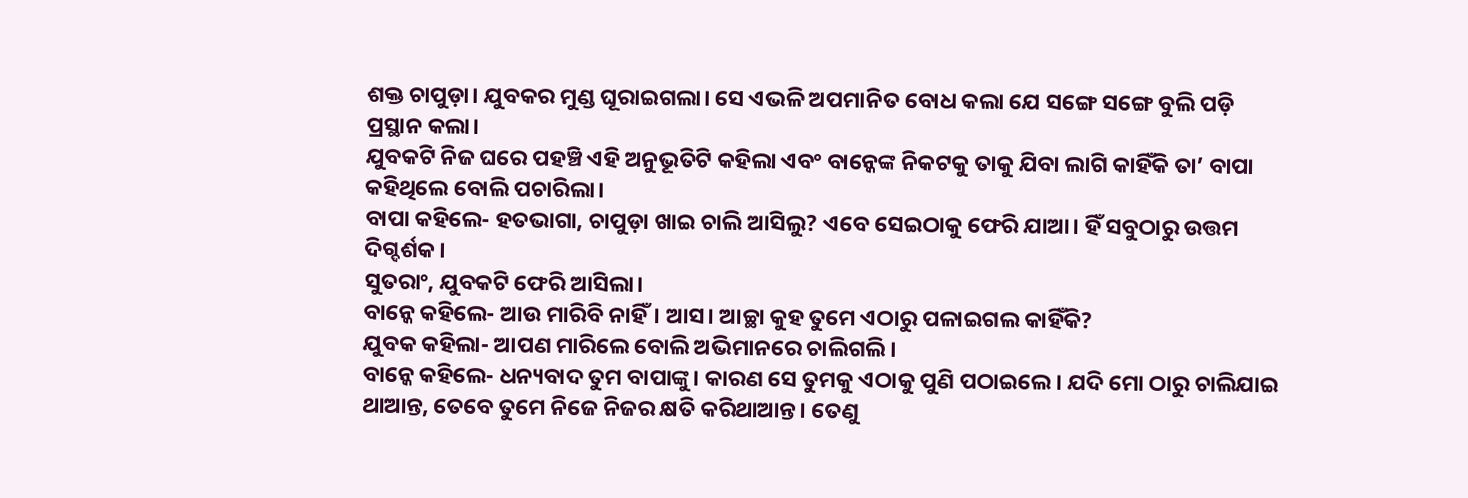ଶକ୍ତ ଚାପୁଡ଼ା। ଯୁବକର ମୁଣ୍ଡ ଘୂରାଇଗଲା। ସେ ଏଭଳି ଅପମାନିତ ବୋଧ କଲା ଯେ ସଙ୍ଗେ ସଙ୍ଗେ ବୁଲି ପଡ଼ି ପ୍ରସ୍ଥାନ କଲା।
ଯୁବକଟି ନିଜ ଘରେ ପହଞ୍ଚି ଏହି ଅନୁଭୂତିଟି କହିଲା ଏବଂ ବାନ୍କେଙ୍କ ନିକଟକୁ ତାକୁ ଯିବା ଲାଗି କାହିଁକି ତା’ ବାପା କହିଥିଲେ ବୋଲି ପଚାରିଲା।
ବାପା କହିଲେ- ହତଭାଗା, ଚାପୁଡ଼ା ଖାଇ ଚାଲି ଆସିଲୁ? ଏବେ ସେଇଠାକୁ ଫେରି ଯାଆ। ହିଁ ସବୁଠାରୁ ଉତ୍ତମ ଦିଗ୍ଦର୍ଶକ।
ସୁତରାଂ, ଯୁବକଟି ଫେରି ଆସିଲା।
ବାନ୍କେ କହିଲେ- ଆଉ ମାରିବି ନାହିଁ। ଆସ। ଆଚ୍ଛା କୁହ ତୁମେ ଏଠାରୁ ପଳାଇଗଲ କାହିଁକି?
ଯୁବକ କହିଲା- ଆପଣ ମାରିଲେ ବୋଲି ଅଭିମାନରେ ଚାଲିଗଲି।
ବାନ୍କେ କହିଲେ- ଧନ୍ୟବାଦ ତୁମ ବାପାଙ୍କୁ। କାରଣ ସେ ତୁମକୁ ଏଠାକୁ ପୁଣି ପଠାଇଲେ। ଯଦି ମୋ ଠାରୁ ଚାଲିଯାଇ ଥାଆନ୍ତ, ତେବେ ତୁମେ ନିଜେ ନିଜର କ୍ଷତି କରିଥାଆନ୍ତ। ତେଣୁ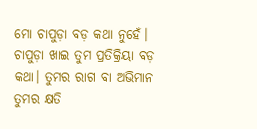ମୋ ଚାପୁଡ଼ା ବଡ଼ କଥା ନୁହେଁ। ଚାପୁଡ଼ା ଖାଇ ତୁମ ପ୍ରତିକ୍ରିୟା ବଡ଼ କଥା। ତୁମର ରାଗ ବା ଅଭିମାନ ତୁମର କ୍ଷତି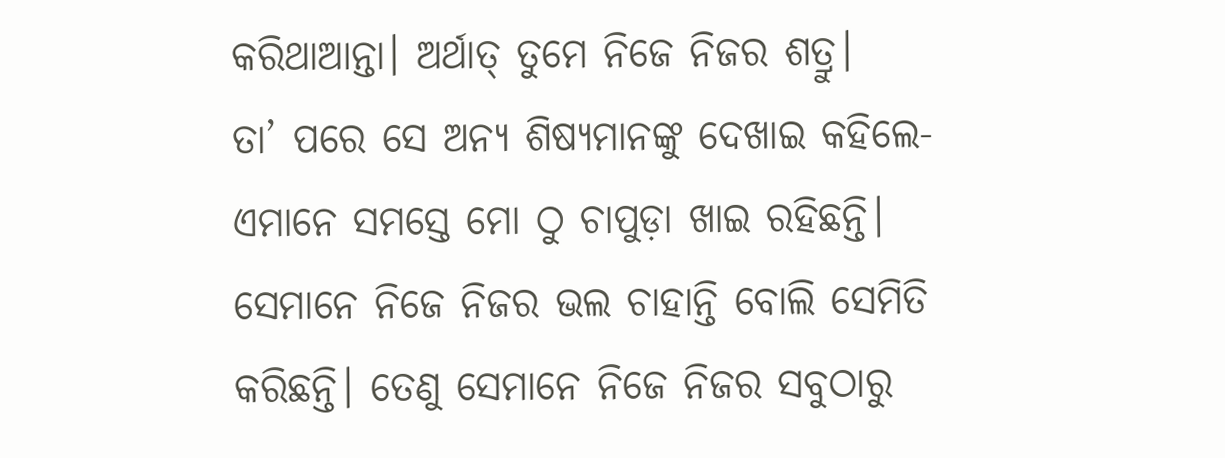କରିଥାଆନ୍ତା। ଅର୍ଥାତ୍ ତୁମେ ନିଜେ ନିଜର ଶତ୍ରୁ।
ତା’ ପରେ ସେ ଅନ୍ୟ ଶିଷ୍ୟମାନଙ୍କୁ ଦେଖାଇ କହିଲେ- ଏମାନେ ସମସ୍ତେ ମୋ ଠୁ ଚାପୁଡ଼ା ଖାଇ ରହିଛନ୍ତି। ସେମାନେ ନିଜେ ନିଜର ଭଲ ଚାହାନ୍ତି ବୋଲି ସେମିତି କରିଛନ୍ତି। ତେଣୁ ସେମାନେ ନିଜେ ନିଜର ସବୁଠାରୁ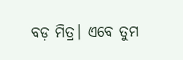ବଡ଼ ମିତ୍ର। ଏବେ ତୁମ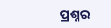ପ୍ରଶ୍ନର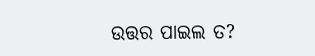ଉତ୍ତର ପାଇଲ ତ?